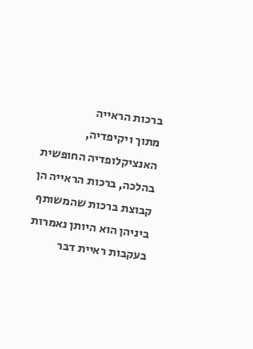ברכות הראייה
מתוך ויקיפדיה, האנציקלופדיה החופשית
בהלכה, ברכות הראייה הן קבוצת ברכות שהמשותף ביניהן הוא היותן נאמרות בעקבות ראיית דבר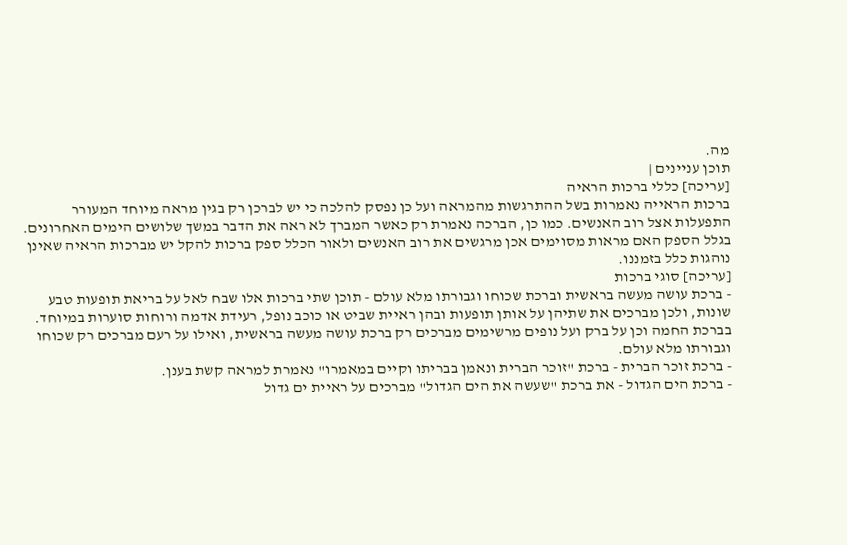מה.
תוכן עניינים |
[עריכה] כללי ברכות הראיה
ברכות הראייה נאמרות בשל ההתרגשות מהמראה ועל כן נפסק להלכה כי יש לברכן רק בגין מראה מיוחד המעורר התפעלות אצל רוב האנשים. כמו כן, הברכה נאמרת רק כאשר המברך לא ראה את הדבר במשך שלושים הימים האחרונים.
בגלל הספק האם מראות מסוימים אכן מרגשים את רוב האנשים ולאור הכלל ספק ברכות להקל יש מברכות הראיה שאינן נוהגות כלל בזמננו.
[עריכה] סוגי ברכות
- ברכת עושה מעשה בראשית וברכת שכוחו וגבורתו מלא עולם - תוכן שתי ברכות אלו שבח לאל על בריאת תופעות טבע שונות, ולכן מברכים את שתיהן על אותן תופעות ובהן ראיית שביט או כוכב נופל, רעידת אדמה ורוחות סוערות במיוחד. בברכת החמה וכן על ברק ועל נופים מרשימים מברכים רק ברכת עושה מעשה בראשית, ואילו על רעם מברכים רק שכוחו וגבורתו מלא עולם.
- ברכת זוכר הברית - ברכת "זוכר הברית ונאמן בבריתו וקיים במאמרו" נאמרת למראה קשת בענן.
- ברכת הים הגדול - את ברכת "שעשה את הים הגדול" מברכים על ראיית ים גדול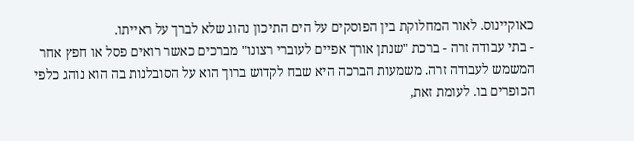כאוקיינוס. לאור המחלוקת בין הפוסקים על הים התיכון נהוג שלא לברך על ראייתו.
- בתי עבודה זרה - ברכת "שנתן אורך אפיים לעוברי רצונו" מברכים כאשר רואים פסל או חפץ אחר המשמש לעבודה זרה. משמעות הברכה היא שבח לקדוש ברוך הוא על הסובלנות בה הוא נוהג כלפי הכופרים בו. לעומת זאת,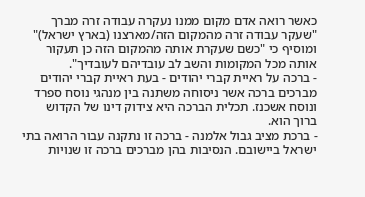כאשר רואה אדם מקום ממנו נעקרה עבודה זרה מברך "שעקר עבודה זרה מהמקום הזה/מארצנו (בארץ ישראל)" ומוסיף כי "כשם שעקרת אותה מהמקום הזה כן תעקור אותה מכל המקומות והשב לב עובדיהם לעובדיך".
- ברכה על ראיית קברי יהודים - בעת ראיית קברי יהודים מברכים ברכה אשר ניסוחה משתנה בין מנהגי נוסח ספרד ונוסח אשכנז. תכלית הברכה היא צידוק דינו של הקדוש ברוך הוא.
- ברכת מציב גבול אלמנה - ברכה זו נתקנה עבור הרואה בתי ישראל ביישובם. הנסיבות בהן מברכים ברכה זו שנויות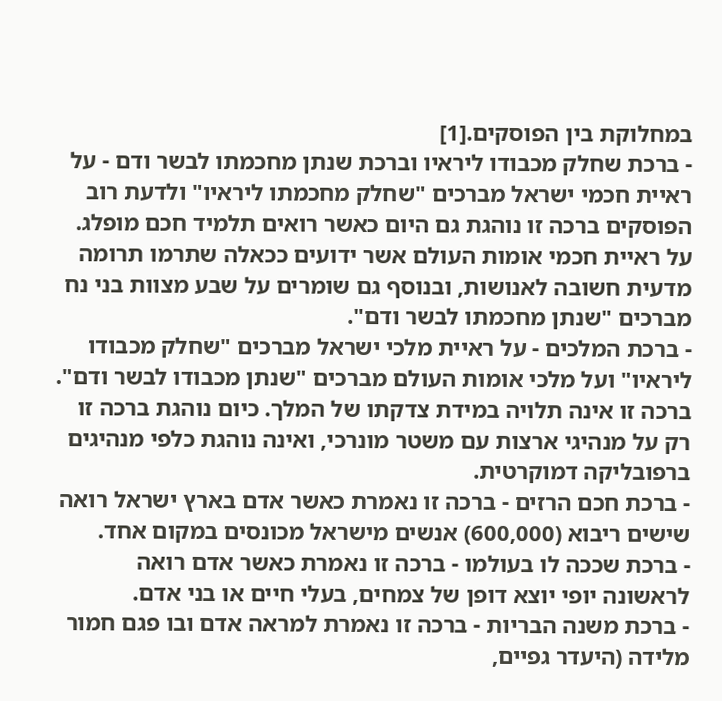במחלוקת בין הפוסקים.[1]
- ברכת שחלק מכבודו ליראיו וברכת שנתן מחכמתו לבשר ודם - על ראיית חכמי ישראל מברכים "שחלק מחכמתו ליראיו" ולדעת רוב הפוסקים ברכה זו נוהגת גם היום כאשר רואים תלמיד חכם מופלג. על ראיית חכמי אומות העולם אשר ידועים ככאלה שתרמו תרומה מדעית חשובה לאנושות, ובנוסף גם שומרים על שבע מצוות בני נח מברכים "שנתן מחכמתו לבשר ודם".
- ברכת המלכים - על ראיית מלכי ישראל מברכים "שחלק מכבודו ליראיו" ועל מלכי אומות העולם מברכים "שנתן מכבודו לבשר ודם". ברכה זו אינה תלויה במידת צדקתו של המלך. כיום נוהגת ברכה זו רק על מנהיגי ארצות עם משטר מונרכי, ואינה נוהגת כלפי מנהיגים ברפובליקה דמוקרטית.
- ברכת חכם הרזים - ברכה זו נאמרת כאשר אדם בארץ ישראל רואה שישים ריבוא (600,000) אנשים מישראל מכונסים במקום אחד.
- ברכת שככה לו בעולמו - ברכה זו נאמרת כאשר אדם רואה לראשונה יופי יוצא דופן של צמחים, בעלי חיים או בני אדם.
- ברכת משנה הבריות - ברכה זו נאמרת למראה אדם ובו פגם חמור מלידה (היעדר גפיים,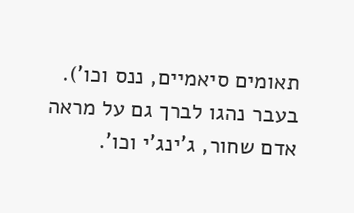תאומים סיאמיים, ננס וכו'). בעבר נהגו לברך גם על מראה אדם שחור, ג'ינג'י וכו'.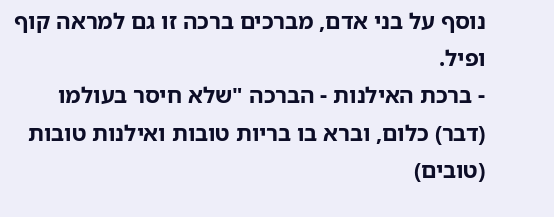נוסף על בני אדם, מברכים ברכה זו גם למראה קוף ופיל.
- ברכת האילנות - הברכה "שלא חיסר בעולמו (דבר) כלום, וברא בו בריות טובות ואילנות טובות (טובים)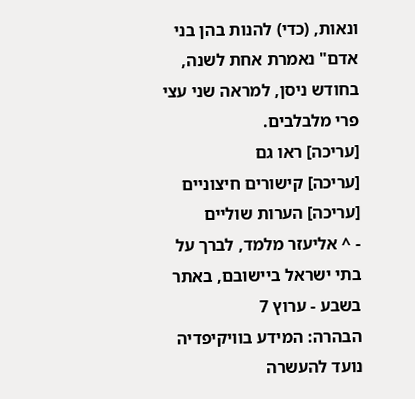ונאות, (כדי) להנות בהן בני אדם" נאמרת אחת לשנה, בחודש ניסן, למראה שני עצי פרי מלבלבים.
[עריכה] ראו גם
[עריכה] קישורים חיצוניים
[עריכה] הערות שוליים
- ^ אליעזר מלמד, לברך על בתי ישראל ביישובם, באתר בשבע - ערוץ 7
הבהרה: המידע בוויקיפדיה נועד להעשרה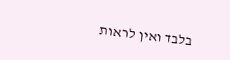בלבד ואין לראות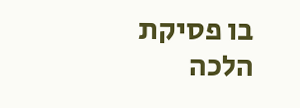בו פסיקת הלכה